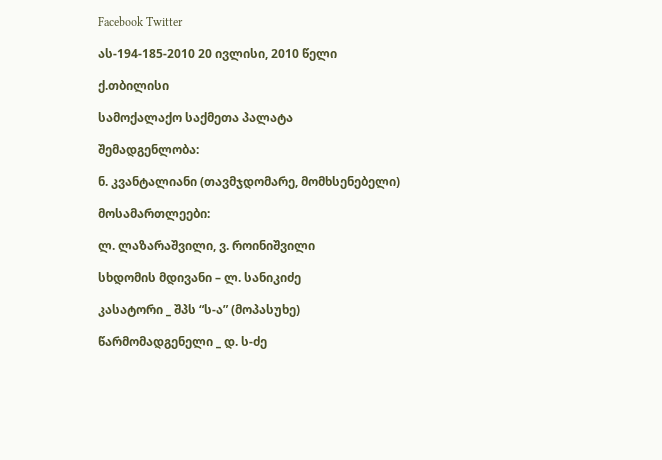Facebook Twitter

ას-194-185-2010 20 ივლისი, 2010 წელი

ქ.თბილისი

სამოქალაქო საქმეთა პალატა

შემადგენლობა:

ნ. კვანტალიანი (თავმჯდომარე, მომხსენებელი)

მოსამართლეები:

ლ. ლაზარაშვილი, ვ. როინიშვილი

სხდომის მდივანი – ლ. სანიკიძე

კასატორი _ შპს “ს-ა” (მოპასუხე)

წარმომადგენელი _ დ. ს-ძე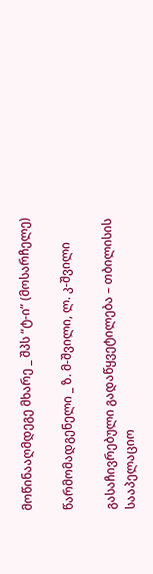მოწინააღმდეგე მხარე _ შპს “ტ-ი” (მოსარჩელე)

წარმომადგენელი _ ზ. მ-შვილი, ლ. კ-შვილი

გასაჩივრებული გადაწყვეტილება – თბილისის სააპელაციო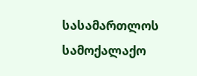სასამართლოს სამოქალაქო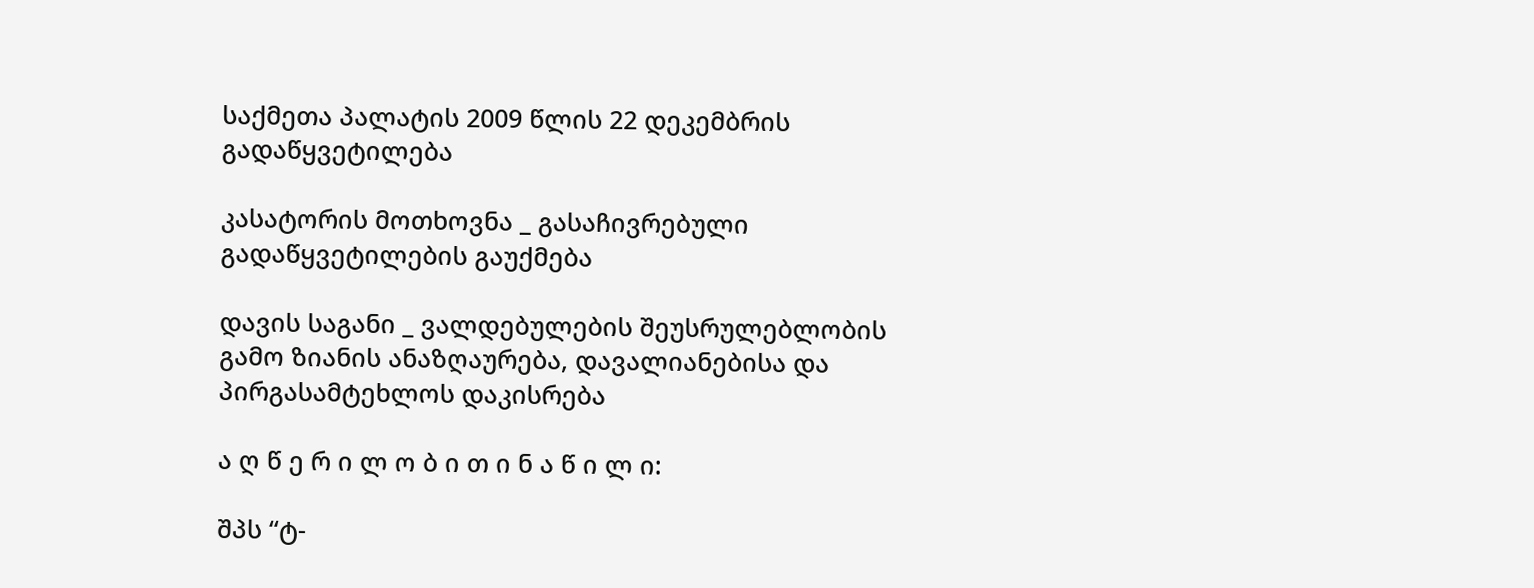საქმეთა პალატის 2009 წლის 22 დეკემბრის გადაწყვეტილება

კასატორის მოთხოვნა _ გასაჩივრებული გადაწყვეტილების გაუქმება

დავის საგანი _ ვალდებულების შეუსრულებლობის გამო ზიანის ანაზღაურება, დავალიანებისა და პირგასამტეხლოს დაკისრება

ა ღ წ ე რ ი ლ ო ბ ი თ ი ნ ა წ ი ლ ი:

შპს “ტ-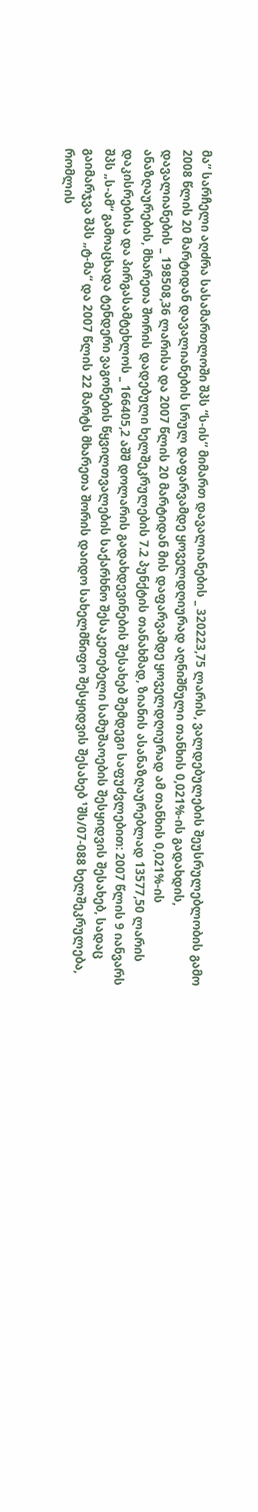მა” სარჩელი აღძრა სასამართლოში შპს “ს-ის” მიმართ დავალიანების _ 320223,75 ლარის, ვალდებულების შეუსრულებლობის გამო 2008 წლის 20 მარტიდან დავალიანების სრულ დაფარვამდე ყოველდღიურად აღნიშნული თანხის 0,021%-ის გადახდის, დავალიანების _ 198508,36 ლარისა და 2007 წლის 20 მარტიდან მის დაფარვამდე ყოველდღიურად ამ თანხის 0,021%-ის ანაზღაურების, მხარეთა შორის დადებული ხელშეკრულების 7.2 პუნქტის თანახმად, ზიანის ასანაზღაურებლად 13577,50 ლარის დაკისრებისა და პირგასამტეხლოს _ 166405,2 აშშ დოლარის გადახდევინების შესახებ შემდეგი საფუძვლებით: 2007 წლის 9 იანვარს შპს „ს-ამ“ გამოაცხადა ტენდერი ვაგონების წყვილთვალების საქარხნო შესაკეთებელი სამუშაოების შესყიდვის შესახებ, სადაც გაიმარჯვა შპს „ტ-მა“ და 2007 წლის 22 მარტს მხარეთა შორის დაიდო სახელმწიფო შესყიდვის შესახებ ¹შს/07-088 ხელშეკრულება, რომლის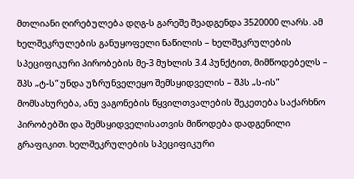მთლიანი ღირებულება დღგ-ს გარეშე შეადგენდა 3520000 ლარს. ამ ხელშეკრულების განუყოფელი ნაწილის – ხელშეკრულების სპეციფიკური პირობების მე-3 მუხლის 3.4 პუნქტით, მიმწოდებელს – შპს „ტ-ს“ უნდა უზრუნველეყო შემსყიდველის – შპს „ს-ის” მომსახურება, ანუ ვაგონების წყვილთვალების შეკეთება საქარხნო პირობებში და შემსყიდველისათვის მიწოდება დადგენილი გრაფიკით. ხელშეკრულების სპეციფიკური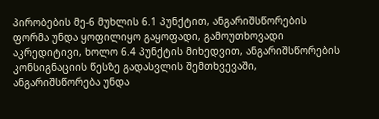პირობების მე-6 მუხლის 6.1 პუნქტით, ანგარიშსწორების ფორმა უნდა ყოფილიყო გაყოფადი, გამოუთხოვადი აკრედიტივი, ხოლო 6.4 პუნქტის მიხედვით, ანგარიშსწორების კონსიგნაციის წესზე გადასვლის შემთხვევაში, ანგარიშსწორება უნდა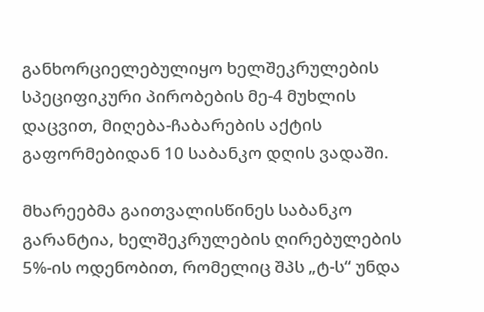განხორციელებულიყო ხელშეკრულების სპეციფიკური პირობების მე-4 მუხლის დაცვით, მიღება-ჩაბარების აქტის გაფორმებიდან 10 საბანკო დღის ვადაში.

მხარეებმა გაითვალისწინეს საბანკო გარანტია, ხელშეკრულების ღირებულების 5%-ის ოდენობით, რომელიც შპს „ტ-ს“ უნდა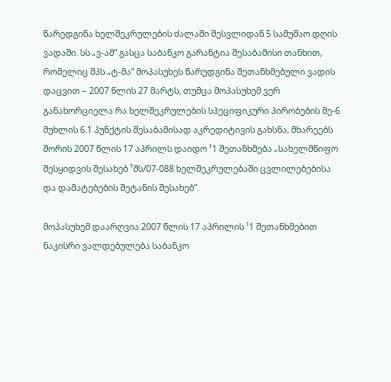წარედგინა ხელშეკრულების ძალაში შესვლიდან 5 სამუშაო დღის ვადაში. სს „ვ-ამ“ გასცა საბანკო გარანტია შესაბამისი თანხით, რომელიც შპს „ტ-მა“ მოპასუხეს წარუდგინა შეთანხმებული ვადის დაცვით – 2007 წლის 27 მარტს, თუმცა მოპასუხემ ვერ განახორციელა რა ხელშეკრულების სპეციფიკური პირობების მე-6 მუხლის 6.1 პუნქტის შესაბამისად აკრედიტივის გახსნა, მხარეებს შორის 2007 წლის 17 აპრილს დაიდო ¹1 შეთანხმება „სახელმწიფო შესყიდვის შესახებ ¹შს/07-088 ხელშეკრულებაში ცვლილებებისა და დამატებების შეტანის შესახებ“.

მოპასუხემ დაარღვია 2007 წლის 17 აპრილის ¹1 შეთანხმებით ნაკისრი ვალდებულება საბანკო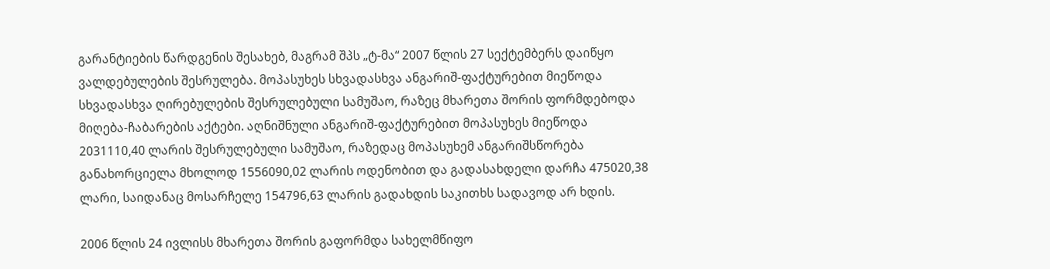გარანტიების წარდგენის შესახებ, მაგრამ შპს „ტ-მა“ 2007 წლის 27 სექტემბერს დაიწყო ვალდებულების შესრულება. მოპასუხეს სხვადასხვა ანგარიშ-ფაქტურებით მიეწოდა სხვადასხვა ღირებულების შესრულებული სამუშაო, რაზეც მხარეთა შორის ფორმდებოდა მიღება-ჩაბარების აქტები. აღნიშნული ანგარიშ-ფაქტურებით მოპასუხეს მიეწოდა 2031110,40 ლარის შესრულებული სამუშაო, რაზედაც მოპასუხემ ანგარიშსწორება განახორციელა მხოლოდ 1556090,02 ლარის ოდენობით და გადასახდელი დარჩა 475020,38 ლარი, საიდანაც მოსარჩელე 154796,63 ლარის გადახდის საკითხს სადავოდ არ ხდის.

2006 წლის 24 ივლისს მხარეთა შორის გაფორმდა სახელმწიფო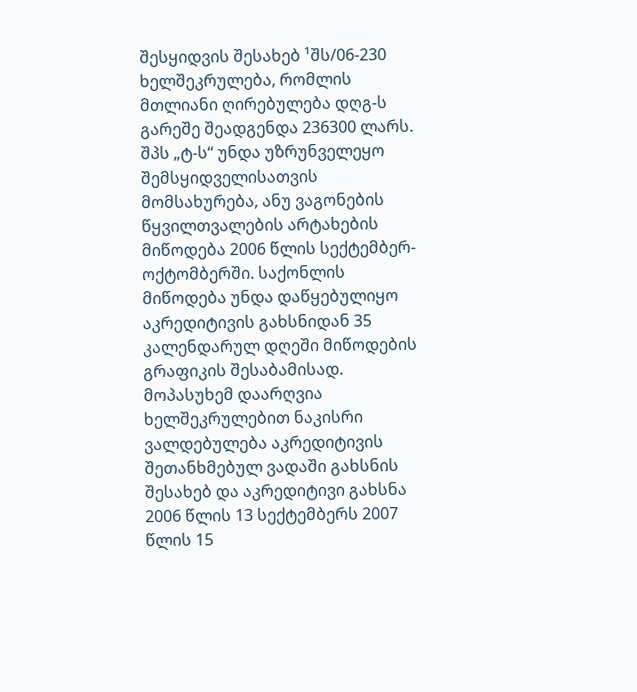შესყიდვის შესახებ ¹შს/06-230 ხელშეკრულება, რომლის მთლიანი ღირებულება დღგ-ს გარეშე შეადგენდა 236300 ლარს. შპს „ტ-ს“ უნდა უზრუნველეყო შემსყიდველისათვის მომსახურება, ანუ ვაგონების წყვილთვალების არტახების მიწოდება 2006 წლის სექტემბერ-ოქტომბერში. საქონლის მიწოდება უნდა დაწყებულიყო აკრედიტივის გახსნიდან 35 კალენდარულ დღეში მიწოდების გრაფიკის შესაბამისად. მოპასუხემ დაარღვია ხელშეკრულებით ნაკისრი ვალდებულება აკრედიტივის შეთანხმებულ ვადაში გახსნის შესახებ და აკრედიტივი გახსნა 2006 წლის 13 სექტემბერს 2007 წლის 15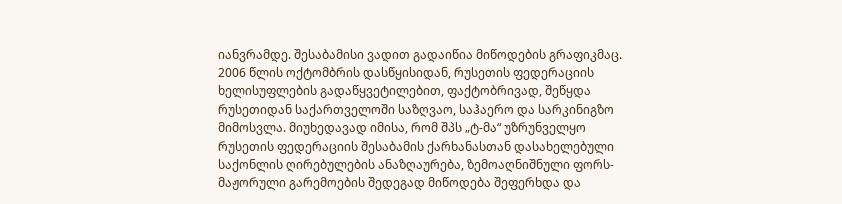იანვრამდე. შესაბამისი ვადით გადაიწია მიწოდების გრაფიკმაც. 2006 წლის ოქტომბრის დასწყისიდან, რუსეთის ფედერაციის ხელისუფლების გადაწყვეტილებით, ფაქტობრივად, შეწყდა რუსეთიდან საქართველოში საზღვაო, საჰაერო და სარკინიგზო მიმოსვლა. მიუხედავად იმისა, რომ შპს „ტ-მა“ უზრუნველყო რუსეთის ფედერაციის შესაბამის ქარხანასთან დასახელებული საქონლის ღირებულების ანაზღაურება, ზემოაღნიშნული ფორს-მაჟორული გარემოების შედეგად მიწოდება შეფერხდა და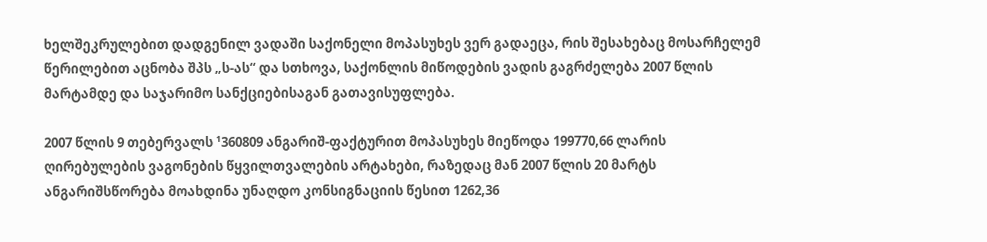ხელშეკრულებით დადგენილ ვადაში საქონელი მოპასუხეს ვერ გადაეცა, რის შესახებაც მოსარჩელემ წერილებით აცნობა შპს „ს-ას“ და სთხოვა, საქონლის მიწოდების ვადის გაგრძელება 2007 წლის მარტამდე და საჯარიმო სანქციებისაგან გათავისუფლება.

2007 წლის 9 თებერვალს ¹360809 ანგარიშ-ფაქტურით მოპასუხეს მიეწოდა 199770,66 ლარის ღირებულების ვაგონების წყვილთვალების არტახები, რაზედაც მან 2007 წლის 20 მარტს ანგარიშსწორება მოახდინა უნაღდო კონსიგნაციის წესით 1262,36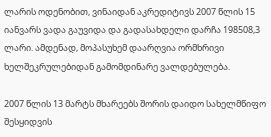ლარის ოდენობით, ვინაიდან აკრედიტივს 2007 წლის 15 იანვარს ვადა გაუვიდა და გადასახდელი დარჩა 198508,3 ლარი. ამდენად, მოპასუხემ დაარღვია ორმხრივი ხელშეკრულებიდან გამომდინარე ვალდებულება.

2007 წლის 13 მარტს მხარეებს შორის დაიდო სახელმწიფო შესყიდვის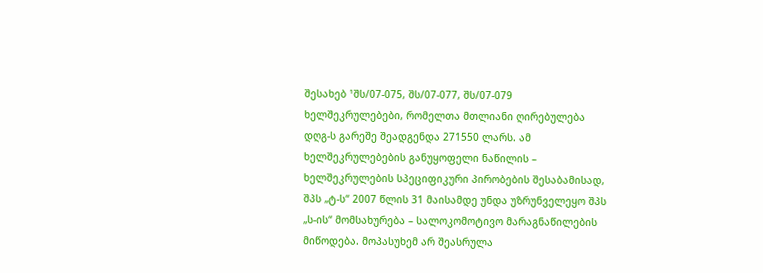შესახებ ¹შს/07-075, შს/07-077, შს/07-079 ხელშეკრულებები, რომელთა მთლიანი ღირებულება დღგ-ს გარეშე შეადგენდა 271550 ლარს. ამ ხელშეკრულებების განუყოფელი ნაწილის – ხელშეკრულების სპეციფიკური პირობების შესაბამისად, შპს „ტ-ს“ 2007 წლის 31 მაისამდე უნდა უზრუნველეყო შპს „ს-ის“ მომსახურება – სალოკომოტივო მარაგნაწილების მიწოდება. მოპასუხემ არ შეასრულა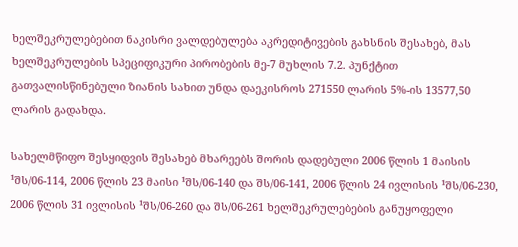ხელშეკრულებებით ნაკისრი ვალდებულება აკრედიტივების გახსნის შესახებ, მას ხელშეკრულების სპეციფიკური პირობების მე-7 მუხლის 7.2. პუნქტით გათვალისწინებული ზიანის სახით უნდა დაეკისროს 271550 ლარის 5%-ის 13577,50 ლარის გადახდა.

სახელმწიფო შესყიდვის შესახებ მხარეებს შორის დადებული 2006 წლის 1 მაისის ¹შს/06-114, 2006 წლის 23 მაისი ¹შს/06-140 და შს/06-141, 2006 წლის 24 ივლისის ¹შს/06-230, 2006 წლის 31 ივლისის ¹შს/06-260 და შს/06-261 ხელშეკრულებების განუყოფელი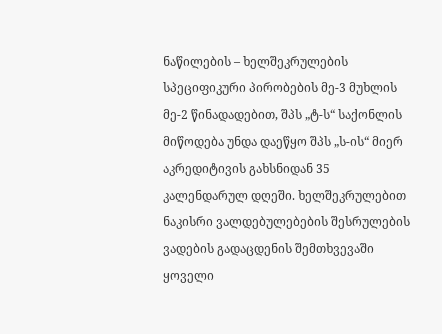ნაწილების – ხელშეკრულების სპეციფიკური პირობების მე-3 მუხლის მე-2 წინადადებით, შპს „ტ-ს“ საქონლის მიწოდება უნდა დაეწყო შპს „ს-ის“ მიერ აკრედიტივის გახსნიდან 35 კალენდარულ დღეში. ხელშეკრულებით ნაკისრი ვალდებულებების შესრულების ვადების გადაცდენის შემთხვევაში ყოველი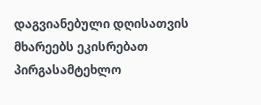დაგვიანებული დღისათვის მხარეებს ეკისრებათ პირგასამტეხლო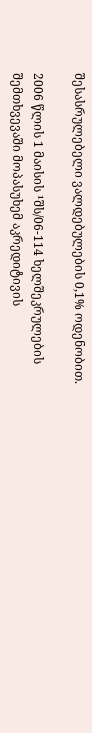შესასრულებელი ვალდებულების 0,1% ოდენობით.

2006 წლის 1 მაისის ¹შს/06-114 ხელშეკრულების შემთხვევაში მოპასუხემ აკრედიტივის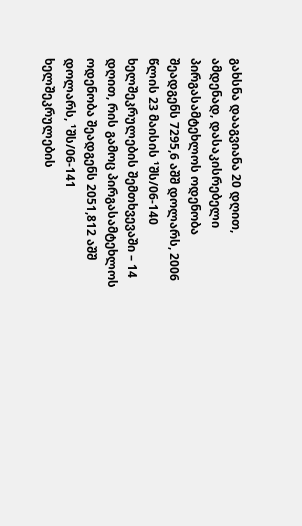გახსნა დააგვიანა 20 დღით, ამდენად, დასაკისრებელი პირგასამტეხლოს ოდენობა შეადგენს 7295,6 აშშ დოლარს, 2006 წლის 23 მაისის ¹შს/06-140 ხელშეკრულების შემთხვევაში – 14 დღით, რის გამოც პირგასამტეხლოს ოდენობა შეადგენს 2051,812 აშშ დოლარს, ¹შს/06-141 ხელშეკრულების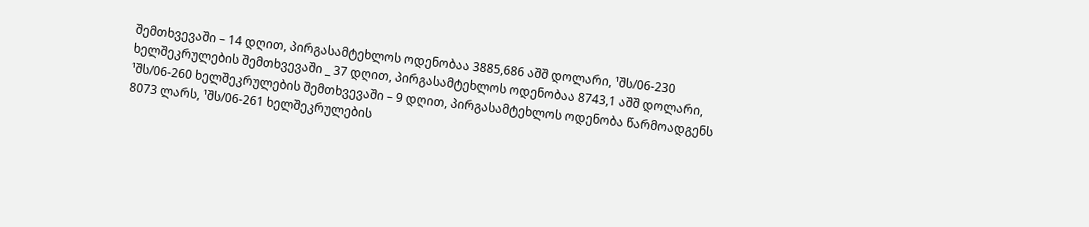შემთხვევაში – 14 დღით, პირგასამტეხლოს ოდენობაა 3885,686 აშშ დოლარი, ¹შს/06-230 ხელშეკრულების შემთხვევაში _ 37 დღით, პირგასამტეხლოს ოდენობაა 8743,1 აშშ დოლარი, ¹შს/06-260 ხელშეკრულების შემთხვევაში – 9 დღით, პირგასამტეხლოს ოდენობა წარმოადგენს 8073 ლარს, ¹შს/06-261 ხელშეკრულების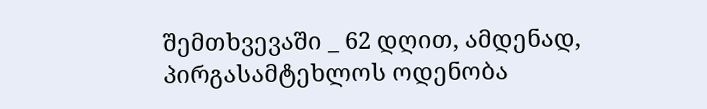შემთხვევაში _ 62 დღით, ამდენად, პირგასამტეხლოს ოდენობა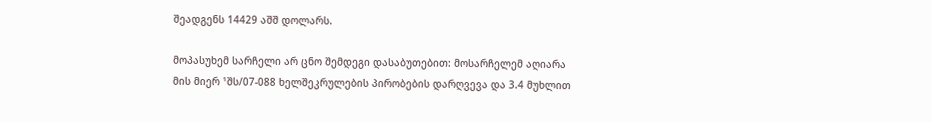შეადგენს 14429 აშშ დოლარს.

მოპასუხემ სარჩელი არ ცნო შემდეგი დასაბუთებით: მოსარჩელემ აღიარა მის მიერ ¹შს/07-088 ხელშეკრულების პირობების დარღვევა და 3.4 მუხლით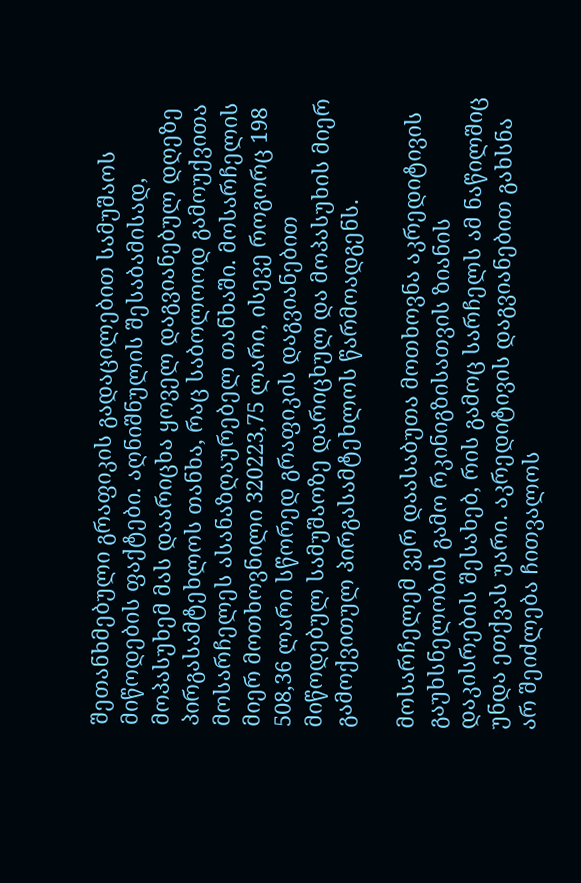შეთანხმებული გრაფიკის გადაცილებით სამუშაოს მიწოდების ფაქტები. აღნიშნულის შესაბამისად, მოპასუხემ მას დაარიცხა ყოველ დაგვიანებულ დღეზე პირგასამტეხლოს თანხა, რაც საბოლოოდ გამოუქვითა მოსარჩელეს ასანაზღაურებელ თანხაში. მოსარჩელის მიერ მოთხოვნილი 320223,75 ლარი, ისევე როგორც 198 508,36 ლარი სწორედ გრაფიკის დაგვიანებით მიწოდებულ სამუშაოზე დარიცხულ და მოპასუხის მიერ გამოქვითულ პირგასამტეხლოს წარმოადგენს.

მოსარჩელემ ვერ დაასაბუთა მოთხოვნა აკრედიტივის გაუხსნელობის გამო რკინიგზისათვის ზიანის დაკისრების შესახებ, რის გამოც სარჩელს ამ ნაწილშიც უნდა ეთქვას უარი. აკრედიტივის დაგვიანებით გახსნა არ შეიძლება ჩითვალოს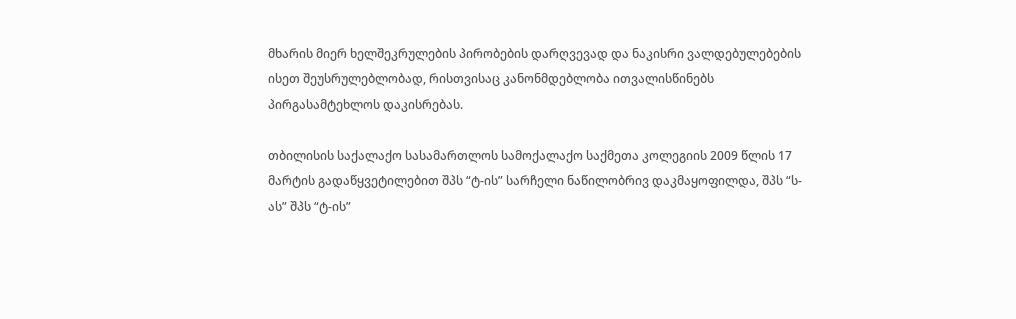მხარის მიერ ხელშეკრულების პირობების დარღვევად და ნაკისრი ვალდებულებების ისეთ შეუსრულებლობად, რისთვისაც კანონმდებლობა ითვალისწინებს პირგასამტეხლოს დაკისრებას.

თბილისის საქალაქო სასამართლოს სამოქალაქო საქმეთა კოლეგიის 2009 წლის 17 მარტის გადაწყვეტილებით შპს “ტ-ის” სარჩელი ნაწილობრივ დაკმაყოფილდა, შპს “ს-ას” შპს “ტ-ის”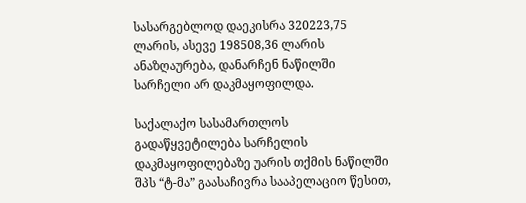სასარგებლოდ დაეკისრა 320223,75 ლარის, ასევე 198508,36 ლარის ანაზღაურება, დანარჩენ ნაწილში სარჩელი არ დაკმაყოფილდა.

საქალაქო სასამართლოს გადაწყვეტილება სარჩელის დაკმაყოფილებაზე უარის თქმის ნაწილში შპს “ტ-მა” გაასაჩივრა სააპელაციო წესით,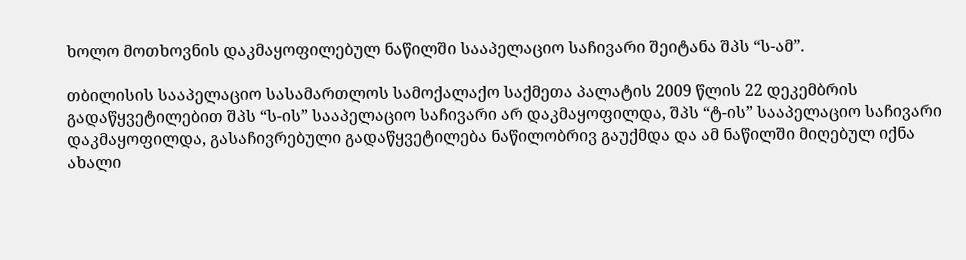ხოლო მოთხოვნის დაკმაყოფილებულ ნაწილში სააპელაციო საჩივარი შეიტანა შპს “ს-ამ”.

თბილისის სააპელაციო სასამართლოს სამოქალაქო საქმეთა პალატის 2009 წლის 22 დეკემბრის გადაწყვეტილებით შპს “ს-ის” სააპელაციო საჩივარი არ დაკმაყოფილდა, შპს “ტ-ის” სააპელაციო საჩივარი დაკმაყოფილდა, გასაჩივრებული გადაწყვეტილება ნაწილობრივ გაუქმდა და ამ ნაწილში მიღებულ იქნა ახალი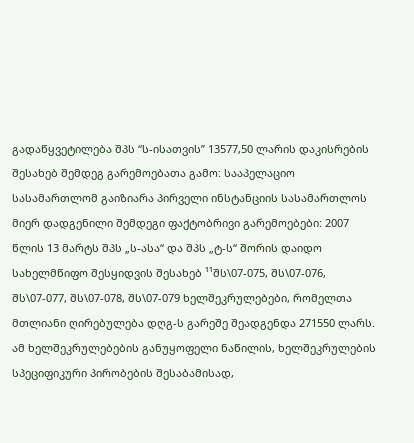გადაწყვეტილება შპს “ს-ისათვის” 13577,50 ლარის დაკისრების შესახებ შემდეგ გარემოებათა გამო: სააპელაციო სასამართლომ გაიზიარა პირველი ინსტანციის სასამართლოს მიერ დადგენილი შემდეგი ფაქტობრივი გარემოებები: 2007 წლის 13 მარტს შპს „ს-ასა“ და შპს „ტ-ს“ შორის დაიდო სახელმწიფო შესყიდვის შესახებ ¹¹შს\07-075, შს\07-076, შს\07-077, შს\07-078, შს\07-079 ხელშეკრულებები, რომელთა მთლიანი ღირებულება დღგ-ს გარეშე შეადგენდა 271550 ლარს. ამ ხელშეკრულებების განუყოფელი ნაწილის, ხელშეკრულების სპეციფიკური პირობების შესაბამისად,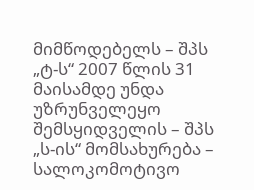მიმწოდებელს – შპს „ტ-ს“ 2007 წლის 31 მაისამდე უნდა უზრუნველეყო შემსყიდველის – შპს „ს-ის“ მომსახურება – სალოკომოტივო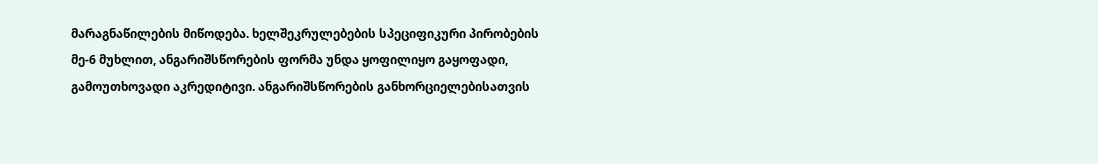მარაგნაწილების მიწოდება. ხელშეკრულებების სპეციფიკური პირობების მე-6 მუხლით, ანგარიშსწორების ფორმა უნდა ყოფილიყო გაყოფადი, გამოუთხოვადი აკრედიტივი. ანგარიშსწორების განხორციელებისათვის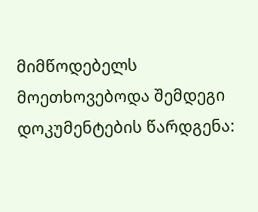მიმწოდებელს მოეთხოვებოდა შემდეგი დოკუმენტების წარდგენა: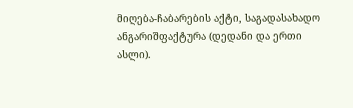მიღება-ჩაბარების აქტი, საგადასახადო ანგარიშფაქტურა (დედანი და ერთი ასლი).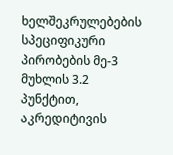ხელშეკრულებების სპეციფიკური პირობების მე-3 მუხლის 3.2 პუნქტით, აკრედიტივის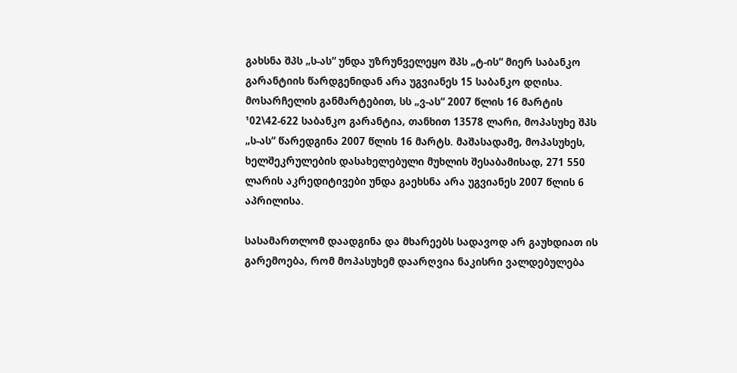გახსნა შპს „ს-ას“ უნდა უზრუნველეყო შპს „ტ-ის“ მიერ საბანკო გარანტიის წარდგენიდან არა უგვიანეს 15 საბანკო დღისა. მოსარჩელის განმარტებით, სს „ვ-ას“ 2007 წლის 16 მარტის ¹02\42-622 საბანკო გარანტია, თანხით 13578 ლარი, მოპასუხე შპს „ს-ას“ წარედგინა 2007 წლის 16 მარტს. მაშასადამე, მოპასუხეს, ხელშეკრულების დასახელებული მუხლის შესაბამისად, 271 550 ლარის აკრედიტივები უნდა გაეხსნა არა უგვიანეს 2007 წლის 6 აპრილისა.

სასამართლომ დაადგინა და მხარეებს სადავოდ არ გაუხდიათ ის გარემოება, რომ მოპასუხემ დაარღვია ნაკისრი ვალდებულება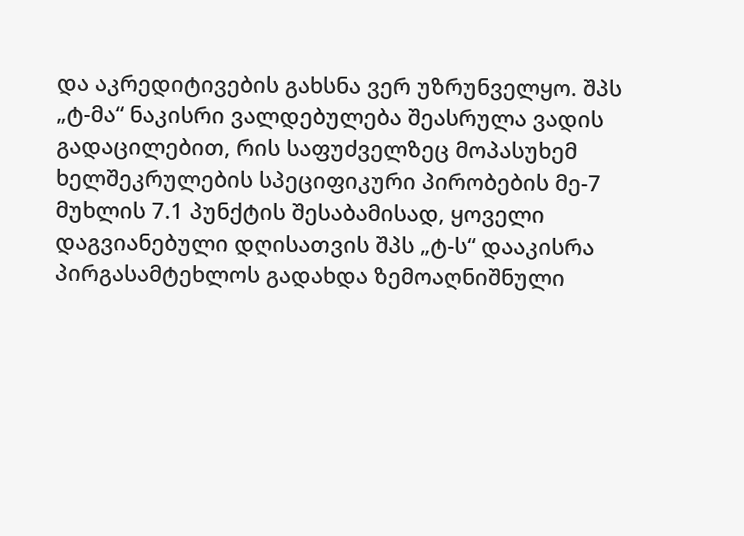და აკრედიტივების გახსნა ვერ უზრუნველყო. შპს „ტ-მა“ ნაკისრი ვალდებულება შეასრულა ვადის გადაცილებით, რის საფუძველზეც მოპასუხემ ხელშეკრულების სპეციფიკური პირობების მე-7 მუხლის 7.1 პუნქტის შესაბამისად, ყოველი დაგვიანებული დღისათვის შპს „ტ-ს“ დააკისრა პირგასამტეხლოს გადახდა ზემოაღნიშნული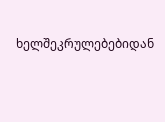ხელშეკრულებებიდან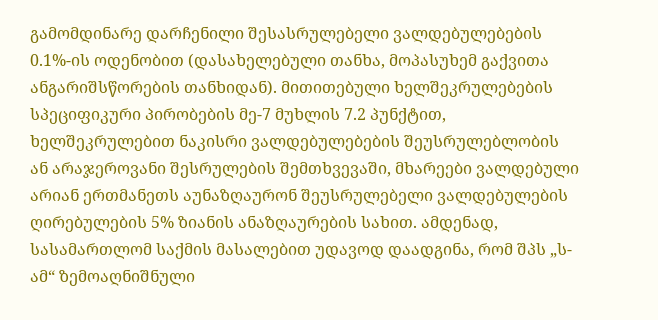გამომდინარე დარჩენილი შესასრულებელი ვალდებულებების 0.1%-ის ოდენობით (დასახელებული თანხა, მოპასუხემ გაქვითა ანგარიშსწორების თანხიდან). მითითებული ხელშეკრულებების სპეციფიკური პირობების მე-7 მუხლის 7.2 პუნქტით, ხელშეკრულებით ნაკისრი ვალდებულებების შეუსრულებლობის ან არაჯეროვანი შესრულების შემთხვევაში, მხარეები ვალდებული არიან ერთმანეთს აუნაზღაურონ შეუსრულებელი ვალდებულების ღირებულების 5% ზიანის ანაზღაურების სახით. ამდენად, სასამართლომ საქმის მასალებით უდავოდ დაადგინა, რომ შპს „ს-ამ“ ზემოაღნიშნული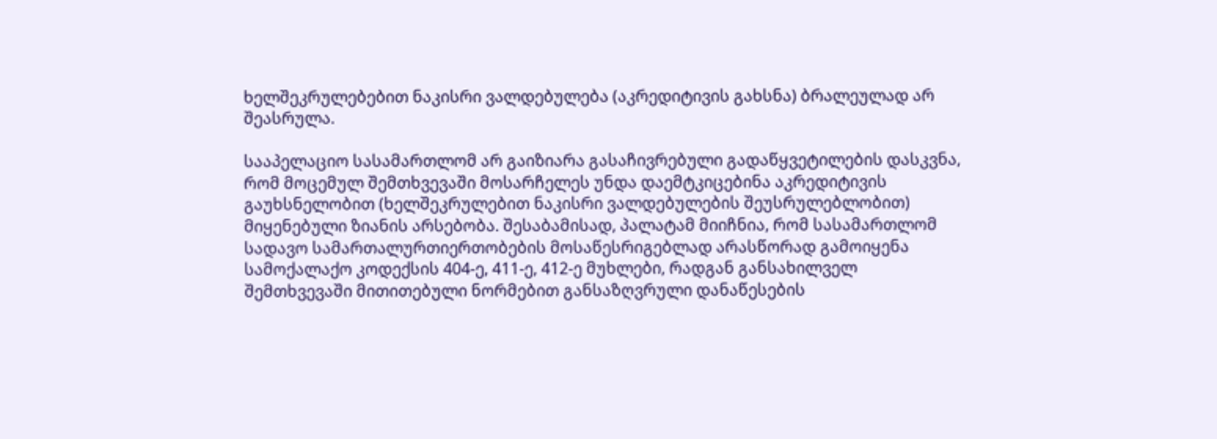ხელშეკრულებებით ნაკისრი ვალდებულება (აკრედიტივის გახსნა) ბრალეულად არ შეასრულა.

სააპელაციო სასამართლომ არ გაიზიარა გასაჩივრებული გადაწყვეტილების დასკვნა, რომ მოცემულ შემთხვევაში მოსარჩელეს უნდა დაემტკიცებინა აკრედიტივის გაუხსნელობით (ხელშეკრულებით ნაკისრი ვალდებულების შეუსრულებლობით) მიყენებული ზიანის არსებობა. შესაბამისად, პალატამ მიიჩნია, რომ სასამართლომ სადავო სამართალურთიერთობების მოსაწესრიგებლად არასწორად გამოიყენა სამოქალაქო კოდექსის 404-ე, 411-ე, 412-ე მუხლები, რადგან განსახილველ შემთხვევაში მითითებული ნორმებით განსაზღვრული დანაწესების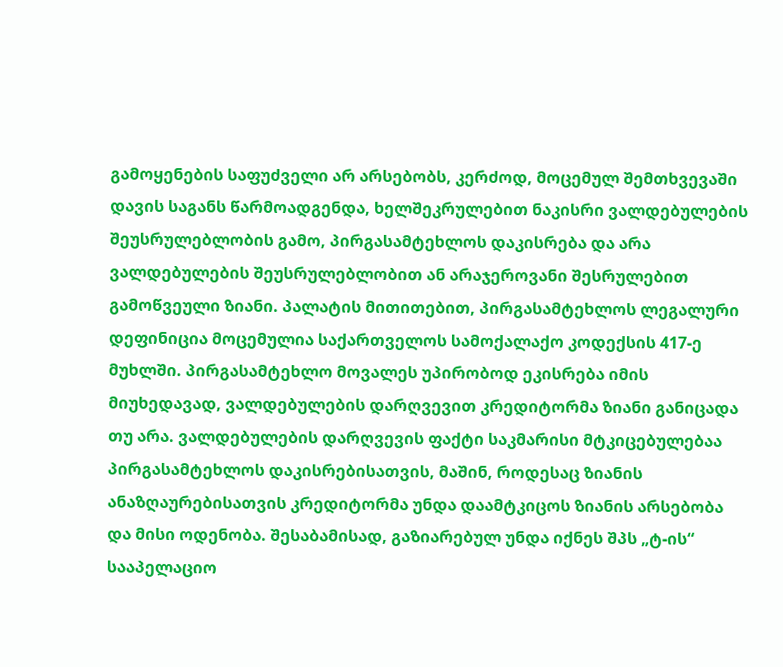გამოყენების საფუძველი არ არსებობს, კერძოდ, მოცემულ შემთხვევაში დავის საგანს წარმოადგენდა, ხელშეკრულებით ნაკისრი ვალდებულების შეუსრულებლობის გამო, პირგასამტეხლოს დაკისრება და არა ვალდებულების შეუსრულებლობით ან არაჯეროვანი შესრულებით გამოწვეული ზიანი. პალატის მითითებით, პირგასამტეხლოს ლეგალური დეფინიცია მოცემულია საქართველოს სამოქალაქო კოდექსის 417-ე მუხლში. პირგასამტეხლო მოვალეს უპირობოდ ეკისრება იმის მიუხედავად, ვალდებულების დარღვევით კრედიტორმა ზიანი განიცადა თუ არა. ვალდებულების დარღვევის ფაქტი საკმარისი მტკიცებულებაა პირგასამტეხლოს დაკისრებისათვის, მაშინ, როდესაც ზიანის ანაზღაურებისათვის კრედიტორმა უნდა დაამტკიცოს ზიანის არსებობა და მისი ოდენობა. შესაბამისად, გაზიარებულ უნდა იქნეს შპს „ტ-ის“ სააპელაციო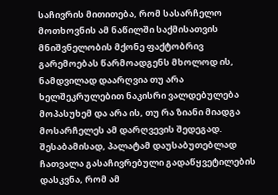საჩივრის მითითება, რომ სასარჩელო მოთხოვნის ამ ნაწილში საქმისათვის მნიშვნელობის მქონე ფაქტობრივ გარემოებას წარმოადგენს მხოლოდ ის, ნამდვილად დაარღვია თუ არა ხელშეკრულებით ნაკისრი ვალდებულება მოპასუხემ და არა ის, თუ რა ზიანი მიადგა მოსარჩელეს ამ დარღვევის შედეგად. შესაბამისად, პალატამ დაუსაბუთებლად ჩათვალა გასაჩივრებული გადაწყვეტილების დასკვნა, რომ ამ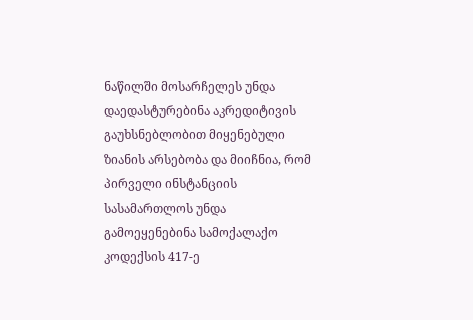ნაწილში მოსარჩელეს უნდა დაედასტურებინა აკრედიტივის გაუხსნებლობით მიყენებული ზიანის არსებობა და მიიჩნია, რომ პირველი ინსტანციის სასამართლოს უნდა გამოეყენებინა სამოქალაქო კოდექსის 417-ე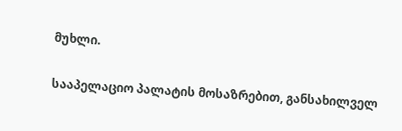მუხლი.

სააპელაციო პალატის მოსაზრებით, განსახილველ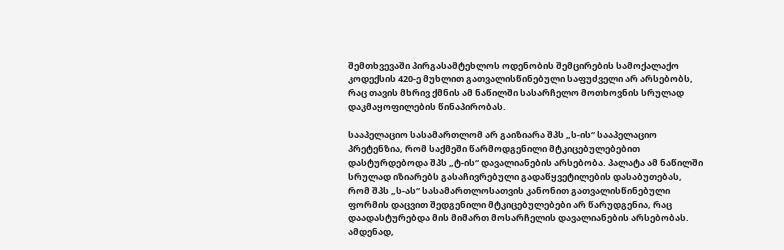შემთხვევაში პირგასამტეხლოს ოდენობის შემცირების სამოქალაქო კოდექსის 420-ე მუხლით გათვალისწინებული საფუძველი არ არსებობს, რაც თავის მხრივ ქმნის ამ ნაწილში სასარჩელო მოთხოვნის სრულად დაკმაყოფილების წინაპირობას.

სააპელაციო სასამართლომ არ გაიზიარა შპს „ს-ის“ სააპელაციო პრეტენზია, რომ საქმეში წარმოდგენილი მტკიცებულებებით დასტურდებოდა შპს „ტ-ის“ დავალიანების არსებობა. პალატა ამ ნაწილში სრულად იზიარებს გასაჩივრებული გადაწყვეტილების დასაბუთებას, რომ შპს „ს-ას“ სასამართლოსათვის კანონით გათვალისწინებული ფორმის დაცვით შედგენილი მტკიცებულებები არ წარუდგენია, რაც დაადასტურებდა მის მიმართ მოსარჩელის დავალიანების არსებობას. ამდენად,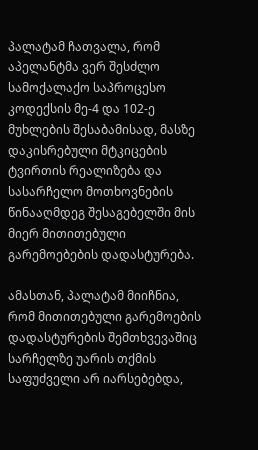პალატამ ჩათვალა, რომ აპელანტმა ვერ შესძლო სამოქალაქო საპროცესო კოდექსის მე-4 და 102-ე მუხლების შესაბამისად, მასზე დაკისრებული მტკიცების ტვირთის რეალიზება და სასარჩელო მოთხოვნების წინააღმდეგ შესაგებელში მის მიერ მითითებული გარემოებების დადასტურება.

ამასთან, პალატამ მიიჩნია, რომ მითითებული გარემოების დადასტურების შემთხვევაშიც სარჩელზე უარის თქმის საფუძველი არ იარსებებდა,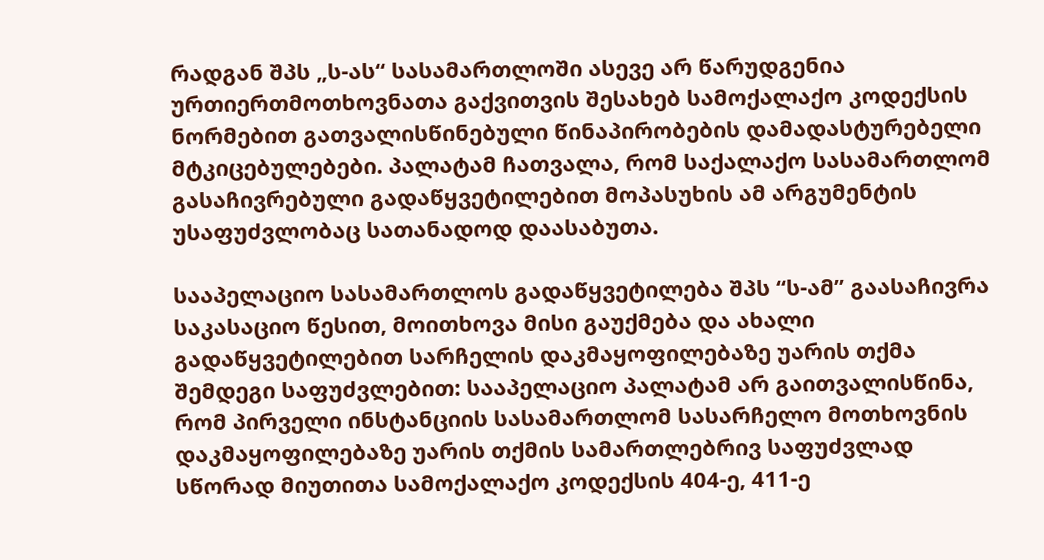რადგან შპს „ს-ას“ სასამართლოში ასევე არ წარუდგენია ურთიერთმოთხოვნათა გაქვითვის შესახებ სამოქალაქო კოდექსის ნორმებით გათვალისწინებული წინაპირობების დამადასტურებელი მტკიცებულებები. პალატამ ჩათვალა, რომ საქალაქო სასამართლომ გასაჩივრებული გადაწყვეტილებით მოპასუხის ამ არგუმენტის უსაფუძვლობაც სათანადოდ დაასაბუთა.

სააპელაციო სასამართლოს გადაწყვეტილება შპს “ს-ამ” გაასაჩივრა საკასაციო წესით, მოითხოვა მისი გაუქმება და ახალი გადაწყვეტილებით სარჩელის დაკმაყოფილებაზე უარის თქმა შემდეგი საფუძვლებით: სააპელაციო პალატამ არ გაითვალისწინა, რომ პირველი ინსტანციის სასამართლომ სასარჩელო მოთხოვნის დაკმაყოფილებაზე უარის თქმის სამართლებრივ საფუძვლად სწორად მიუთითა სამოქალაქო კოდექსის 404-ე, 411-ე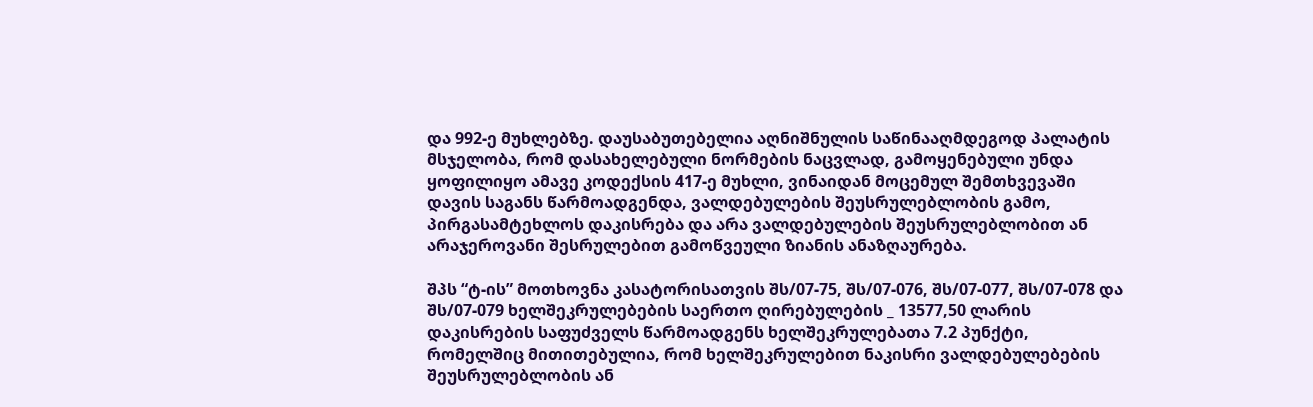და 992-ე მუხლებზე. დაუსაბუთებელია აღნიშნულის საწინააღმდეგოდ პალატის მსჯელობა, რომ დასახელებული ნორმების ნაცვლად, გამოყენებული უნდა ყოფილიყო ამავე კოდექსის 417-ე მუხლი, ვინაიდან მოცემულ შემთხვევაში დავის საგანს წარმოადგენდა, ვალდებულების შეუსრულებლობის გამო, პირგასამტეხლოს დაკისრება და არა ვალდებულების შეუსრულებლობით ან არაჯეროვანი შესრულებით გამოწვეული ზიანის ანაზღაურება.

შპს “ტ-ის” მოთხოვნა კასატორისათვის შს/07-75, შს/07-076, შს/07-077, შს/07-078 და შს/07-079 ხელშეკრულებების საერთო ღირებულების _ 13577,50 ლარის დაკისრების საფუძველს წარმოადგენს ხელშეკრულებათა 7.2 პუნქტი, რომელშიც მითითებულია, რომ ხელშეკრულებით ნაკისრი ვალდებულებების შეუსრულებლობის ან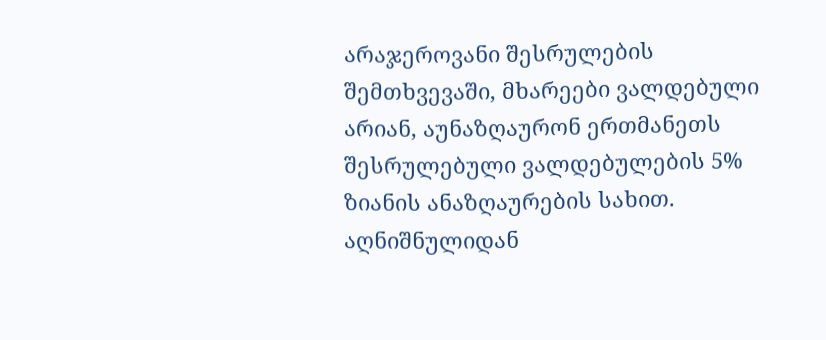არაჯეროვანი შესრულების შემთხვევაში, მხარეები ვალდებული არიან, აუნაზღაურონ ერთმანეთს შესრულებული ვალდებულების 5% ზიანის ანაზღაურების სახით. აღნიშნულიდან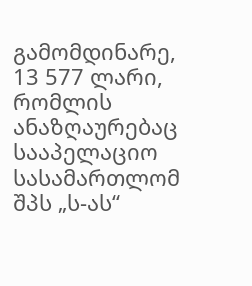გამომდინარე, 13 577 ლარი, რომლის ანაზღაურებაც სააპელაციო სასამართლომ შპს „ს-ას“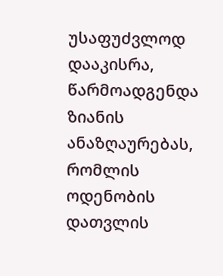უსაფუძვლოდ დააკისრა, წარმოადგენდა ზიანის ანაზღაურებას, რომლის ოდენობის დათვლის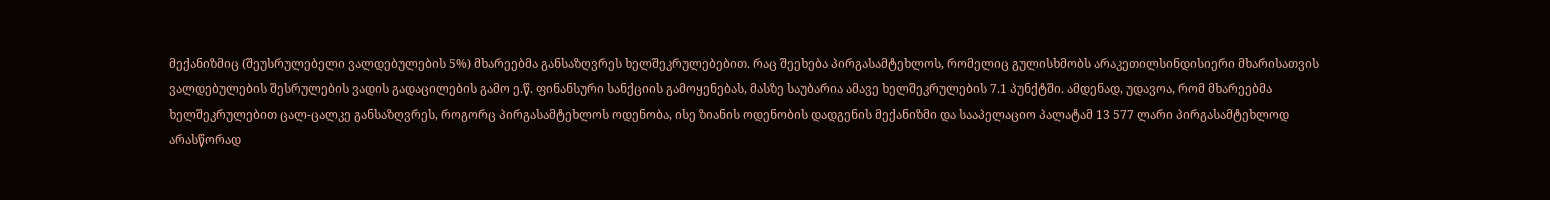მექანიზმიც (შეუსრულებელი ვალდებულების 5%) მხარეებმა განსაზღვრეს ხელშეკრულებებით. რაც შეეხება პირგასამტეხლოს, რომელიც გულისხმობს არაკეთილსინდისიერი მხარისათვის ვალდებულების შესრულების ვადის გადაცილების გამო ე.წ. ფინანსური სანქციის გამოყენებას, მასზე საუბარია ამავე ხელშეკრულების 7.1 პუნქტში. ამდენად, უდავოა, რომ მხარეებმა ხელშეკრულებით ცალ-ცალკე განსაზღვრეს, როგორც პირგასამტეხლოს ოდენობა, ისე ზიანის ოდენობის დადგენის მექანიზმი და სააპელაციო პალატამ 13 577 ლარი პირგასამტეხლოდ არასწორად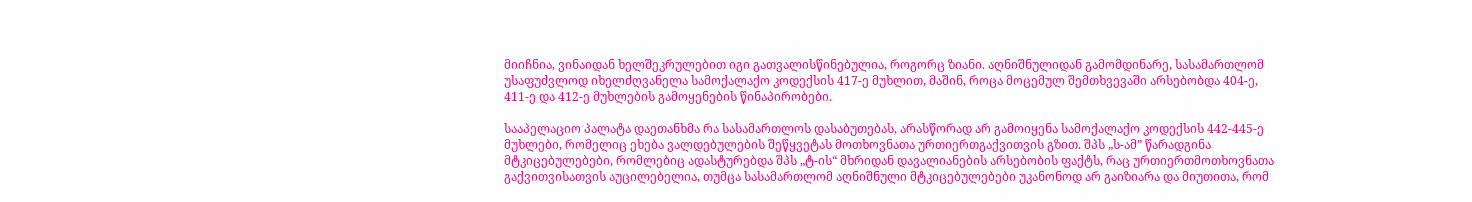მიიჩნია, ვინაიდან ხელშეკრულებით იგი გათვალისწინებულია, როგორც ზიანი. აღნიშნულიდან გამომდინარე, სასამართლომ უსაფუძვლოდ იხელძღვანელა სამოქალაქო კოდექსის 417-ე მუხლით, მაშინ, როცა მოცემულ შემთხვევაში არსებობდა 404-ე, 411-ე და 412-ე მუხლების გამოყენების წინაპირობები.

სააპელაციო პალატა დაეთანხმა რა სასამართლოს დასაბუთებას, არასწორად არ გამოიყენა სამოქალაქო კოდექსის 442-445-ე მუხლები, რომელიც ეხება ვალდებულების შეწყვეტას მოთხოვნათა ურთიერთგაქვითვის გზით. შპს „ს-ამ” წარადგინა მტკიცებულებები, რომლებიც ადასტურებდა შპს „ტ-ის“ მხრიდან დავალიანების არსებობის ფაქტს, რაც ურთიერთმოთხოვნათა გაქვითვისათვის აუცილებელია, თუმცა სასამართლომ აღნიშნული მტკიცებულებები უკანონოდ არ გაიზიარა და მიუთითა, რომ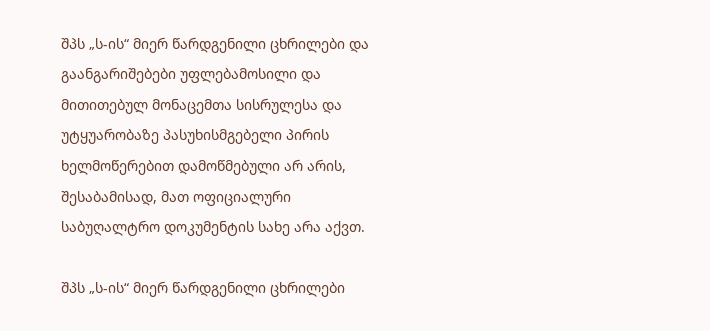შპს „ს-ის“ მიერ წარდგენილი ცხრილები და გაანგარიშებები უფლებამოსილი და მითითებულ მონაცემთა სისრულესა და უტყუარობაზე პასუხისმგებელი პირის ხელმოწერებით დამოწმებული არ არის, შესაბამისად, მათ ოფიციალური საბუღალტრო დოკუმენტის სახე არა აქვთ.

შპს „ს-ის“ მიერ წარდგენილი ცხრილები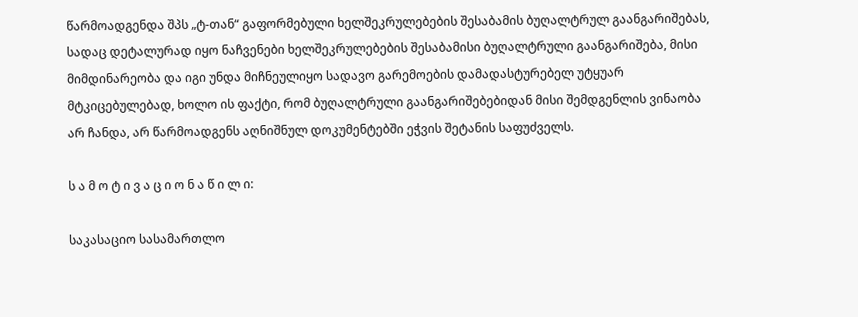წარმოადგენდა შპს „ტ-თან“ გაფორმებული ხელშეკრულებების შესაბამის ბუღალტრულ გაანგარიშებას, სადაც დეტალურად იყო ნაჩვენები ხელშეკრულებების შესაბამისი ბუღალტრული გაანგარიშება, მისი მიმდინარეობა და იგი უნდა მიჩნეულიყო სადავო გარემოების დამადასტურებელ უტყუარ მტკიცებულებად, ხოლო ის ფაქტი, რომ ბუღალტრული გაანგარიშებებიდან მისი შემდგენლის ვინაობა არ ჩანდა, არ წარმოადგენს აღნიშნულ დოკუმენტებში ეჭვის შეტანის საფუძველს.

ს ა მ ო ტ ი ვ ა ც ი ო ნ ა წ ი ლ ი:

საკასაციო სასამართლო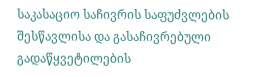საკასაციო საჩივრის საფუძვლების შესწავლისა და გასაჩივრებული გადაწყვეტილების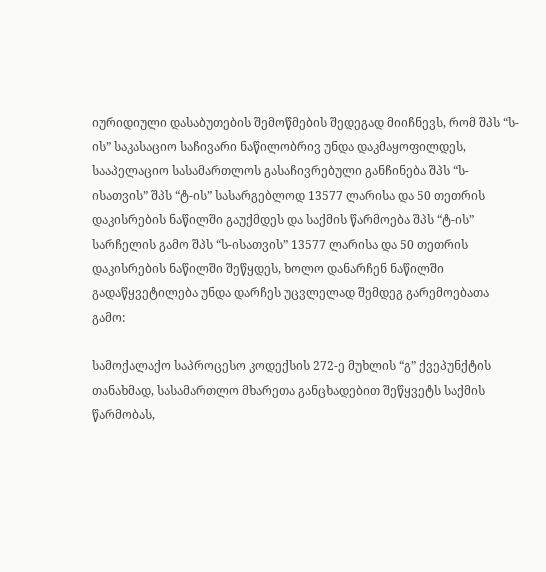იურიდიული დასაბუთების შემოწმების შედეგად მიიჩნევს, რომ შპს “ს-ის” საკასაციო საჩივარი ნაწილობრივ უნდა დაკმაყოფილდეს, სააპელაციო სასამართლოს გასაჩივრებული განჩინება შპს “ს-ისათვის” შპს “ტ-ის” სასარგებლოდ 13577 ლარისა და 50 თეთრის დაკისრების ნაწილში გაუქმდეს და საქმის წარმოება შპს “ტ-ის” სარჩელის გამო შპს “ს-ისათვის” 13577 ლარისა და 50 თეთრის დაკისრების ნაწილში შეწყდეს, ხოლო დანარჩენ ნაწილში გადაწყვეტილება უნდა დარჩეს უცვლელად შემდეგ გარემოებათა გამო:

სამოქალაქო საპროცესო კოდექსის 272-ე მუხლის “გ” ქვეპუნქტის თანახმად, სასამართლო მხარეთა განცხადებით შეწყვეტს საქმის წარმობას,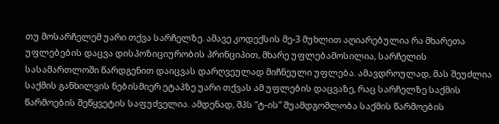თუ მოსარჩელემ უარი თქვა სარჩელზე. ამავე კოდექსის მე-3 მუხლით აღიარებულია რა მხარეთა უფლებების დაცვა დისპოზიციურობის პრინციპით, მხარე უფლებამოსილია, სარჩელის სასამართლოში წარდგენით დაიცვას დარღვეულად მიჩნეული უფლება. ამავდროულად, მას შეუძლია საქმის განხილვის ნებისმიერ ეტაპზე უარი თქვას ამ უფლების დაცვაზე, რაც სარჩელზე საქმის წარმოების შეწყვეტის საფუძველია. ამდენად, შპს “ტ-ის” შუამდგომლობა საქმის წარმოების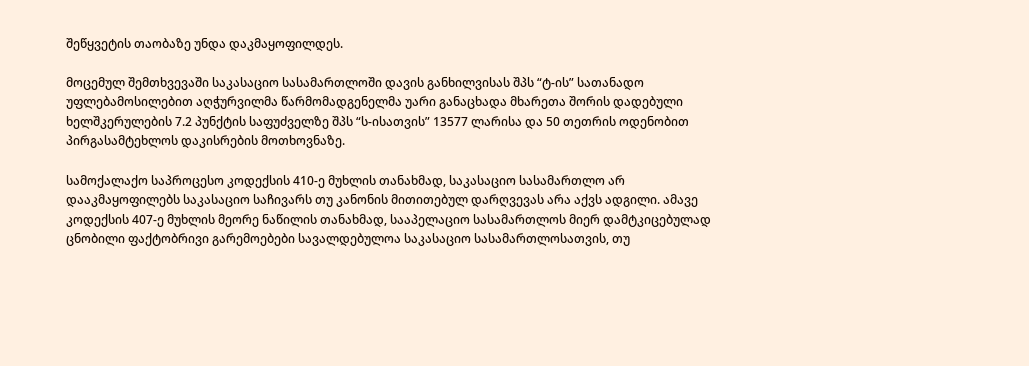შეწყვეტის თაობაზე უნდა დაკმაყოფილდეს.

მოცემულ შემთხვევაში საკასაციო სასამართლოში დავის განხილვისას შპს “ტ-ის” სათანადო უფლებამოსილებით აღჭურვილმა წარმომადგენელმა უარი განაცხადა მხარეთა შორის დადებული ხელშკერულების 7.2 პუნქტის საფუძველზე შპს “ს-ისათვის” 13577 ლარისა და 50 თეთრის ოდენობით პირგასამტეხლოს დაკისრების მოთხოვნაზე.

სამოქალაქო საპროცესო კოდექსის 410-ე მუხლის თანახმად, საკასაციო სასამართლო არ დააკმაყოფილებს საკასაციო საჩივარს თუ კანონის მითითებულ დარღვევას არა აქვს ადგილი. ამავე კოდექსის 407-ე მუხლის მეორე ნაწილის თანახმად, სააპელაციო სასამართლოს მიერ დამტკიცებულად ცნობილი ფაქტობრივი გარემოებები სავალდებულოა საკასაციო სასამართლოსათვის, თუ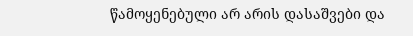წამოყენებული არ არის დასაშვები და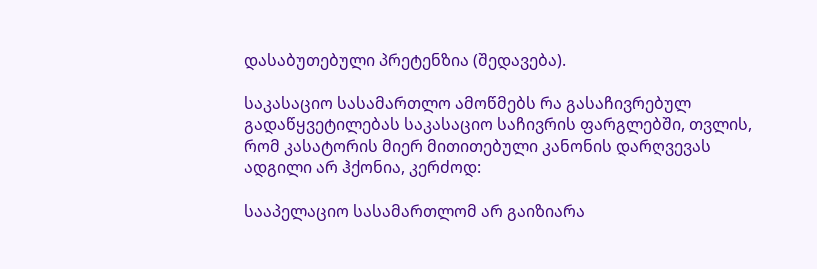დასაბუთებული პრეტენზია (შედავება).

საკასაციო სასამართლო ამოწმებს რა გასაჩივრებულ გადაწყვეტილებას საკასაციო საჩივრის ფარგლებში, თვლის, რომ კასატორის მიერ მითითებული კანონის დარღვევას ადგილი არ ჰქონია, კერძოდ:

სააპელაციო სასამართლომ არ გაიზიარა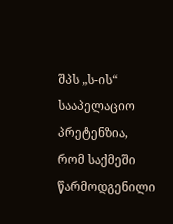შპს „ს-ის“ სააპელაციო პრეტენზია, რომ საქმეში წარმოდგენილი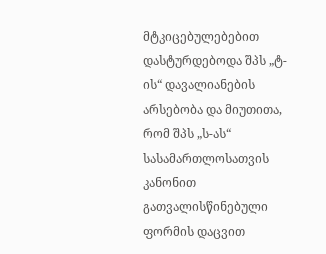მტკიცებულებებით დასტურდებოდა შპს „ტ-ის“ დავალიანების არსებობა და მიუთითა, რომ შპს „ს-ას“ სასამართლოსათვის კანონით გათვალისწინებული ფორმის დაცვით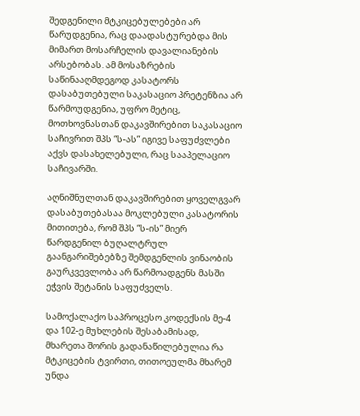შედგენილი მტკიცებულებები არ წარუდგენია, რაც დაადასტურებდა მის მიმართ მოსარჩელის დავალიანების არსებობას. ამ მოსაზრების საწინააღმდეგოდ კასატორს დასაბუთებული საკასაციო პრეტენზია არ წარმოუდგენია, უფრო მეტიც, მოთხოვნასთან დაკავშირებით საკასაციო საჩივრით შპს “ს-ას” იგივე საფუძვლები აქვს დასახელებული, რაც სააპელაციო საჩივარში.

აღნიშნულთან დაკავშირებით ყოველგვარ დასაბუთებასაა მოკლებული კასატორის მითითება, რომ შპს “ს-ის” მიერ წარდგენილ ბუღალტრულ გაანგარიშებებზე შემდგენლის ვინაობის გაურკვევლობა არ წარმოადგენს მასში ეჭვის შეტანის საფუძველს.

სამოქალაქო საპროცესო კოდექსის მე-4 და 102-ე მუხლების შესაბამისად, მხარეთა შორის გადანაწილებულია რა მტკიცების ტვირთი, თითოეულმა მხარემ უნდა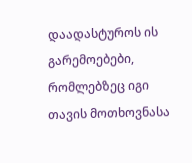დაადასტუროს ის გარემოებები, რომლებზეც იგი თავის მოთხოვნასა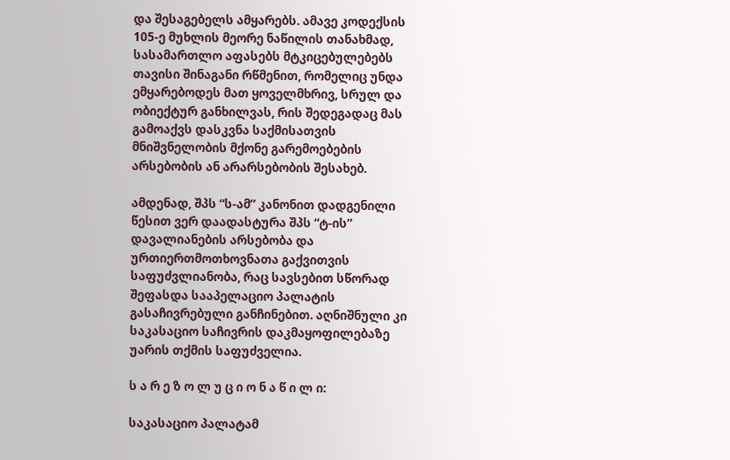და შესაგებელს ამყარებს. ამავე კოდექსის 105-ე მუხლის მეორე ნაწილის თანახმად, სასამართლო აფასებს მტკიცებულებებს თავისი შინაგანი რწმენით, რომელიც უნდა ემყარებოდეს მათ ყოველმხრივ, სრულ და ობიექტურ განხილვას, რის შედეგადაც მას გამოაქვს დასკვნა საქმისათვის მნიშვნელობის მქონე გარემოებების არსებობის ან არარსებობის შესახებ.

ამდენად, შპს “ს-ამ” კანონით დადგენილი წესით ვერ დაადასტურა შპს “ტ-ის” დავალიანების არსებობა და ურთიერთმოთხოვნათა გაქვითვის საფუძვლიანობა, რაც სავსებით სწორად შეფასდა სააპელაციო პალატის გასაჩივრებული განჩინებით. აღნიშნული კი საკასაციო საჩივრის დაკმაყოფილებაზე უარის თქმის საფუძველია.

ს ა რ ე ზ ო ლ უ ც ი ო ნ ა წ ი ლ ი:

საკასაციო პალატამ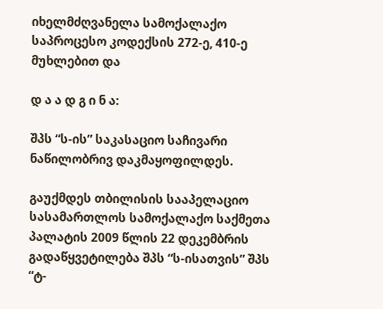იხელმძღვანელა სამოქალაქო საპროცესო კოდექსის 272-ე, 410-ე მუხლებით და

დ ა ა დ გ ი ნ ა:

შპს “ს-ის” საკასაციო საჩივარი ნაწილობრივ დაკმაყოფილდეს.

გაუქმდეს თბილისის სააპელაციო სასამართლოს სამოქალაქო საქმეთა პალატის 2009 წლის 22 დეკემბრის გადაწყვეტილება შპს “ს-ისათვის” შპს “ტ-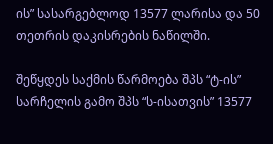ის” სასარგებლოდ 13577 ლარისა და 50 თეთრის დაკისრების ნაწილში.

შეწყდეს საქმის წარმოება შპს “ტ-ის” სარჩელის გამო შპს “ს-ისათვის” 13577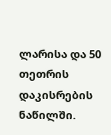ლარისა და 50 თეთრის დაკისრების ნაწილში.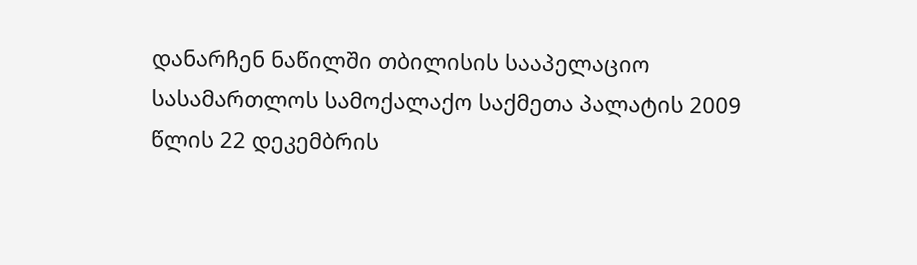დანარჩენ ნაწილში თბილისის სააპელაციო სასამართლოს სამოქალაქო საქმეთა პალატის 2009 წლის 22 დეკემბრის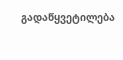გადაწყვეტილება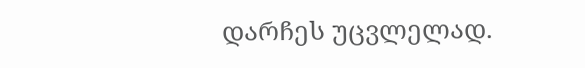დარჩეს უცვლელად.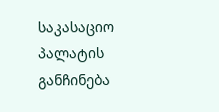საკასაციო პალატის განჩინება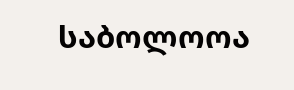საბოლოოა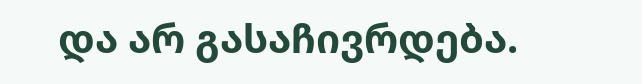და არ გასაჩივრდება.